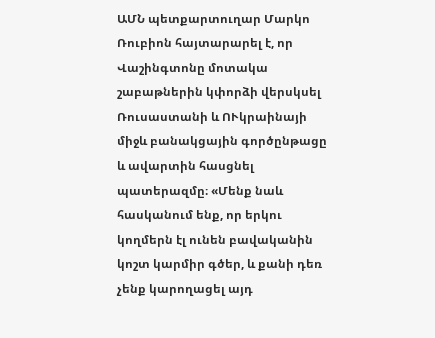ԱՄՆ պետքարտուղար Մարկո Ռուբիոն հայտարարել է, որ Վաշինգտոնը մոտակա շաբաթներին կփորձի վերսկսել Ռուսաստանի և ՈՒկրաինայի միջև բանակցային գործընթացը և ավարտին հասցնել պատերազմը։ «Մենք նաև հասկանում ենք, որ երկու կողմերն էլ ունեն բավականին կոշտ կարմիր գծեր, և քանի դեռ չենք կարողացել այդ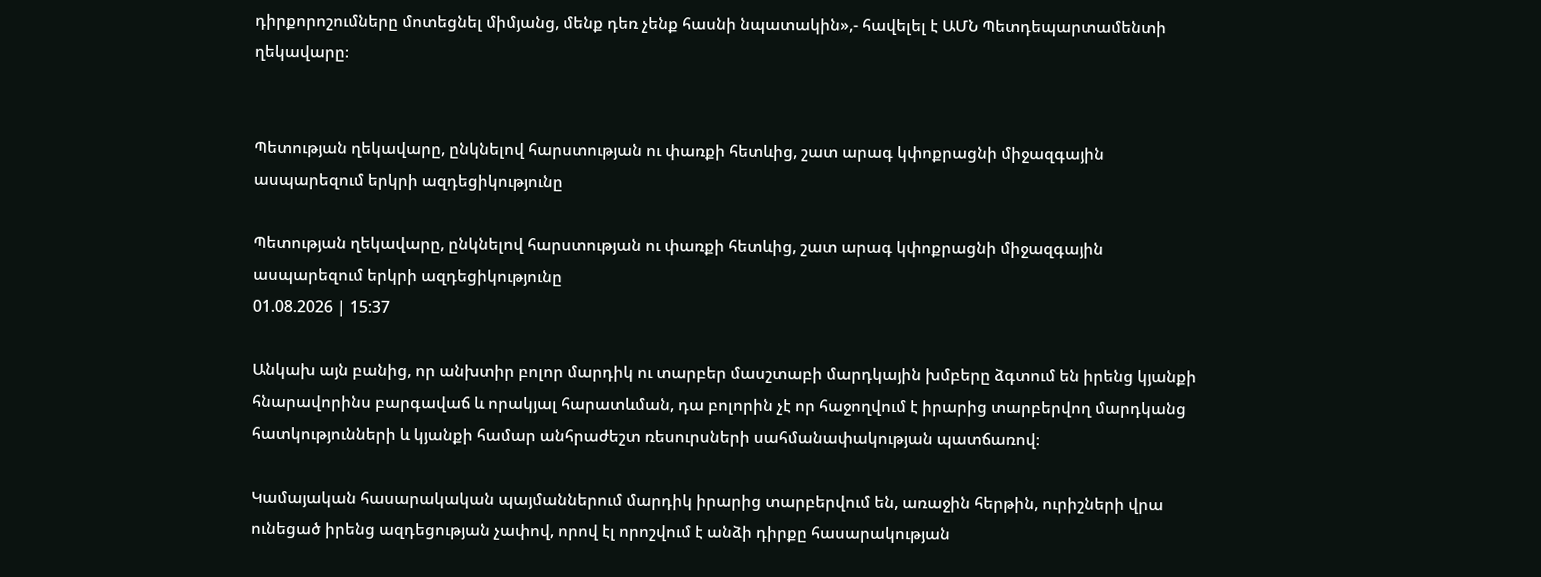դիրքորոշումները մոտեցնել միմյանց, մենք դեռ չենք հասնի նպատակին»,- հավելել է ԱՄՆ Պետդեպարտամենտի ղեկավարը։


Պետության ղեկավարը, ընկնելով հարստության ու փառքի հետևից, շատ արագ կփոքրացնի միջազգային ասպարեզում երկրի ազդեցիկությունը

Պետության ղեկավարը, ընկնելով հարստության ու փառքի հետևից, շատ արագ կփոքրացնի միջազգային ասպարեզում երկրի ազդեցիկությունը
01.08.2026 | 15:37

Անկախ այն բանից, որ անխտիր բոլոր մարդիկ ու տարբեր մասշտաբի մարդկային խմբերը ձգտում են իրենց կյանքի հնարավորինս բարգավաճ և որակյալ հարատևման, դա բոլորին չէ որ հաջողվում է իրարից տարբերվող մարդկանց հատկությունների և կյանքի համար անհրաժեշտ ռեսուրսների սահմանափակության պատճառով։

Կամայական հասարակական պայմաններում մարդիկ իրարից տարբերվում են, առաջին հերթին, ուրիշների վրա ունեցած իրենց ազդեցության չափով, որով էլ որոշվում է անձի դիրքը հասարակության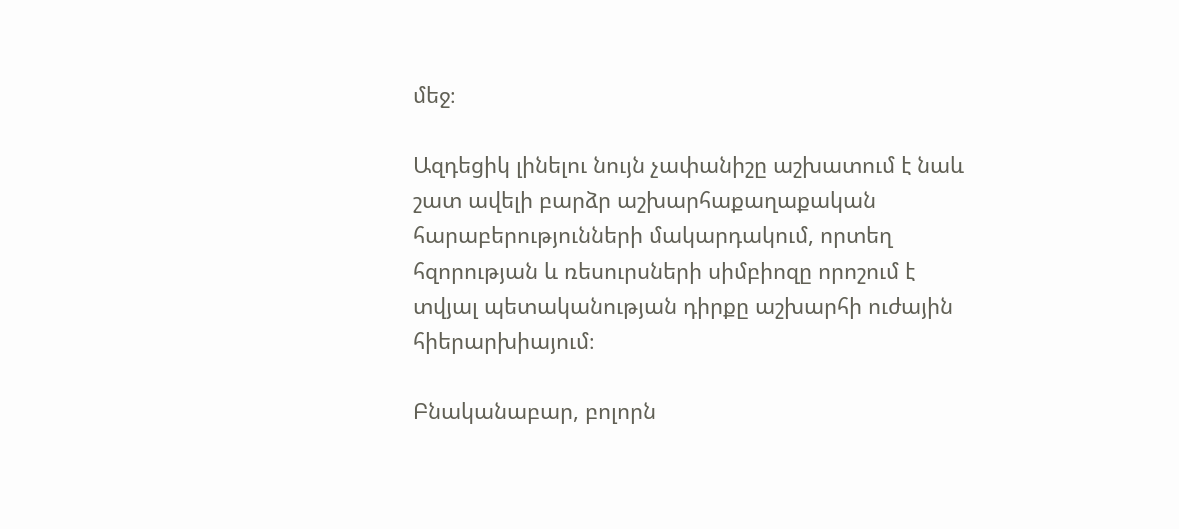մեջ։

Ազդեցիկ լինելու նույն չափանիշը աշխատում է նաև շատ ավելի բարձր աշխարհաքաղաքական հարաբերությունների մակարդակում, որտեղ հզորության և ռեսուրսների սիմբիոզը որոշում է տվյալ պետականության դիրքը աշխարհի ուժային հիերարխիայում։

Բնականաբար, բոլորն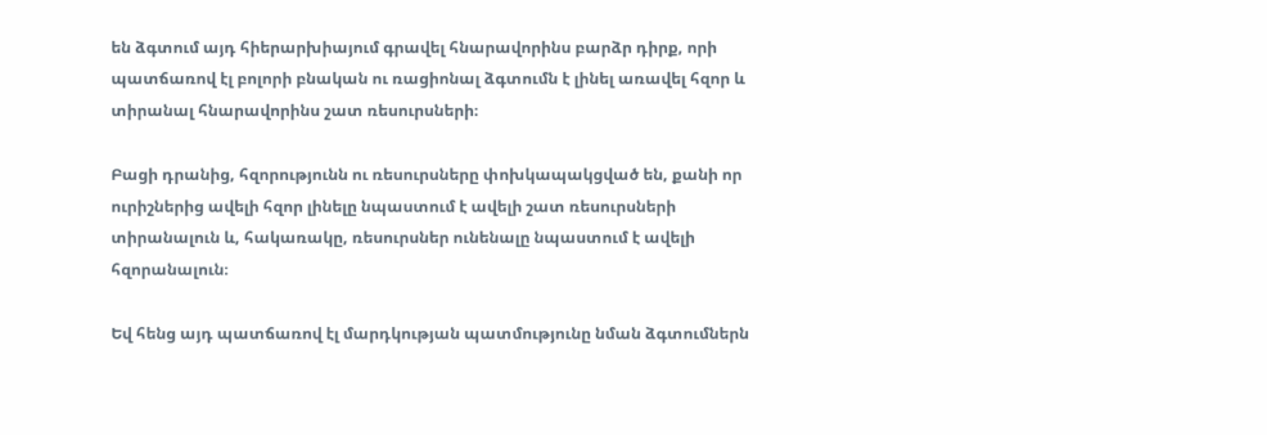են ձգտում այդ հիերարխիայում գրավել հնարավորինս բարձր դիրք, որի պատճառով էլ բոլորի բնական ու ռացիոնալ ձգտումն է լինել առավել հզոր և տիրանալ հնարավորինս շատ ռեսուրսների։

Բացի դրանից, հզորությունն ու ռեսուրսները փոխկապակցված են, քանի որ ուրիշներից ավելի հզոր լինելը նպաստում է ավելի շատ ռեսուրսների տիրանալուն և, հակառակը, ռեսուրսներ ունենալը նպաստում է ավելի հզորանալուն։

Եվ հենց այդ պատճառով էլ մարդկության պատմությունը նման ձգտումներն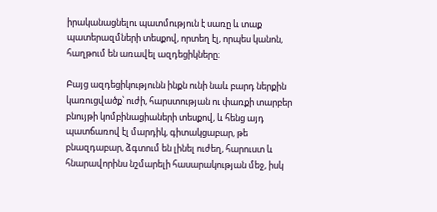իրականացնելու պատմություն է սառը և տաք պատերազմների տեսքով, որտեղ էլ, որպես կանոն, հաղթում են առավել ազդեցիկները։

Բայց ազդեցիկությունն ինքն ունի նաև բարդ ներքին կառուցվածք՝ ուժի, հարստության ու փառքի տարբեր բնույթի կոմբինացիաների տեսքով, և հենց այդ պատճառով էլ մարդիկ, գիտակցաբար, թե բնազդաբար, ձգտում են լինել ուժեղ, հարուստ և հնարավորինս նշմարելի հասարակության մեջ, իսկ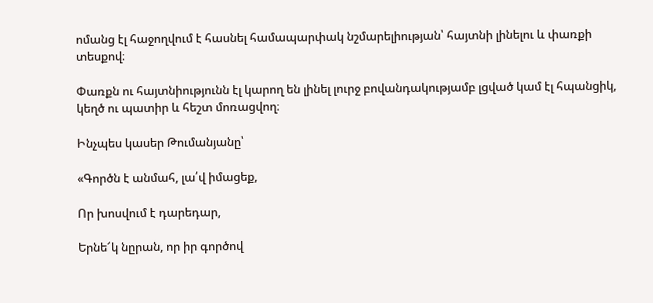ոմանց էլ հաջողվում է հասնել համապարփակ նշմարելիության՝ հայտնի լինելու և փառքի տեսքով։

Փառքն ու հայտնիությունն էլ կարող են լինել լուրջ բովանդակությամբ լցված կամ էլ հպանցիկ, կեղծ ու պատիր և հեշտ մոռացվող։

Ինչպես կասեր Թումանյանը՝

«Գործն է անմահ, լա՛վ իմացեք,

Որ խոսվում է դարեդար,

Երնե՜կ նըրան, որ իր գործով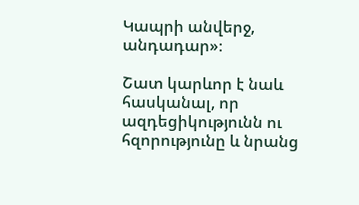Կապրի անվերջ, անդադար»։

Շատ կարևոր է նաև հասկանալ, որ ազդեցիկությունն ու հզորությունը և նրանց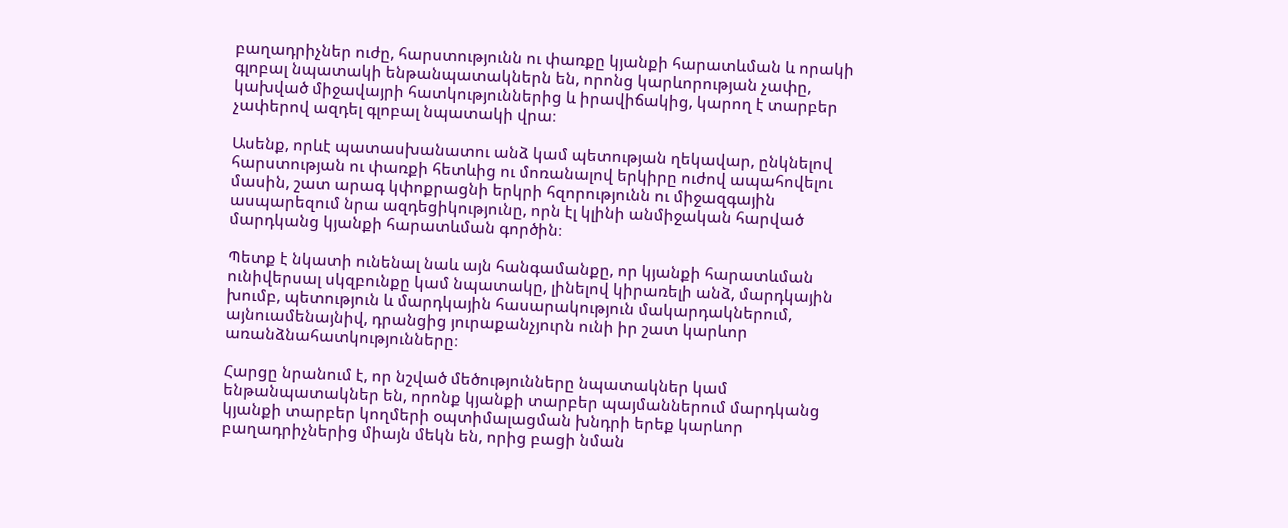բաղադրիչներ ուժը, հարստությունն ու փառքը կյանքի հարատևման և որակի գլոբալ նպատակի ենթանպատակներն են, որոնց կարևորության չափը, կախված միջավայրի հատկություններից և իրավիճակից, կարող է տարբեր չափերով ազդել գլոբալ նպատակի վրա։

Ասենք, որևէ պատասխանատու անձ կամ պետության ղեկավար, ընկնելով հարստության ու փառքի հետևից ու մոռանալով երկիրը ուժով ապահովելու մասին, շատ արագ կփոքրացնի երկրի հզորությունն ու միջազգային ասպարեզում նրա ազդեցիկությունը, որն էլ կլինի անմիջական հարված մարդկանց կյանքի հարատևման գործին։

Պետք է նկատի ունենալ նաև այն հանգամանքը, որ կյանքի հարատևման ունիվերսալ սկզբունքը կամ նպատակը, լինելով կիրառելի անձ, մարդկային խումբ, պետություն և մարդկային հասարակություն մակարդակներում, այնուամենայնիվ, դրանցից յուրաքանչյուրն ունի իր շատ կարևոր առանձնահատկությունները։

Հարցը նրանում է, որ նշված մեծությունները նպատակներ կամ ենթանպատակներ են, որոնք կյանքի տարբեր պայմաններում մարդկանց կյանքի տարբեր կողմերի օպտիմալացման խնդրի երեք կարևոր բաղադրիչներից միայն մեկն են, որից բացի նման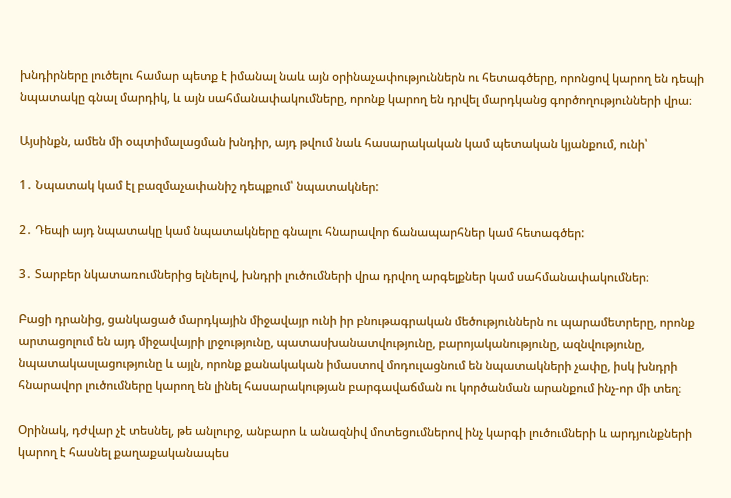խնդիրները լուծելու համար պետք է իմանալ նաև այն օրինաչափություններն ու հետագծերը, որոնցով կարող են դեպի նպատակը գնալ մարդիկ, և այն սահմանափակումները, որոնք կարող են դրվել մարդկանց գործողությունների վրա։

Այսինքն, ամեն մի օպտիմալացման խնդիր, այդ թվում նաև հասարակական կամ պետական կյանքում, ունի՝

1․ Նպատակ կամ էլ բազմաչափանիշ դեպքում՝ նպատակներ:

2․ Դեպի այդ նպատակը կամ նպատակները գնալու հնարավոր ճանապարհներ կամ հետագծեր:

3․ Տարբեր նկատառումներից ելնելով, խնդրի լուծումների վրա դրվող արգելքներ կամ սահմանափակումներ։

Բացի դրանից, ցանկացած մարդկային միջավայր ունի իր բնութագրական մեծություններն ու պարամետրերը, որոնք արտացոլում են այդ միջավայրի լրջությունը, պատասխանատվությունը, բարոյականությունը, ազնվությունը, նպատակասլացությունը և այլն, որոնք քանակական իմաստով մոդուլացնում են նպատակների չափը, իսկ խնդրի հնարավոր լուծումները կարող են լինել հասարակության բարգավաճման ու կործանման արանքում ինչ-որ մի տեղ։

Օրինակ, դժվար չէ տեսնել, թե անլուրջ, անբարո և անազնիվ մոտեցումներով ինչ կարգի լուծումների և արդյունքների կարող է հասնել քաղաքականապես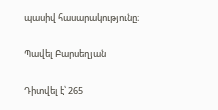պասիվ հասարակությունը։

Պավել Բարսեղյան

Դիտվել է՝ 265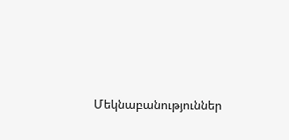Մեկնաբանություններ